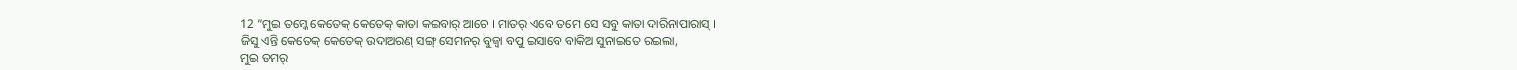12 “ମୁଇ ତମ୍କେ କେତେକ୍ କେତେକ୍ କାତା କଇବାର୍ ଆଚେ । ମାତର୍ ଏବେ ତମେ ସେ ସବୁ କାତା ଦାରିନାପାରାସ୍ ।
ଜିସୁ ଏନ୍ତି କେତେକ୍ କେତେକ୍ ଉଦାଅରଣ୍ ସଙ୍ଗ୍ ସେମନର୍ ବୁଜ୍ବା ବପୁ ଇସାବେ ବାକିଅ ସୁନାଇତେ ରଇଲା,
ମୁଇ ତମର୍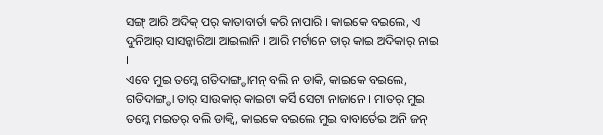ସଙ୍ଗ୍ ଆରି ଅଦିକ୍ ପର୍ କାତାବାର୍ତା କରି ନାପାରି । କାଇକେ ବଇଲେ, ଏ ଦୁନିଆର୍ ସାସନ୍କାରିଆ ଆଇଲାନି । ଆରି ମର୍ଟାନେ ତାର୍ କାଇ ଅଦିକାର୍ ନାଇ ।
ଏବେ ମୁଇ ତମ୍କେ ଗତିଦାଙ୍ଗ୍ଡାମନ୍ ବଲି ନ ଡାକି, କାଇକେ ବଇଲେ, ଗତିଦାଙ୍ଗ୍ଡା ତାର୍ ସାଉକାର୍ କାଇଟା କର୍ସି ସେଟା ନାଜାନେ । ମାତର୍ ମୁଇ ତମ୍କେ ମଇତର୍ ବଲି ଡାକ୍ବି, କାଇକେ ବଇଲେ ମୁଇ ବାବାର୍ତେଇ ଅନି ଜନ୍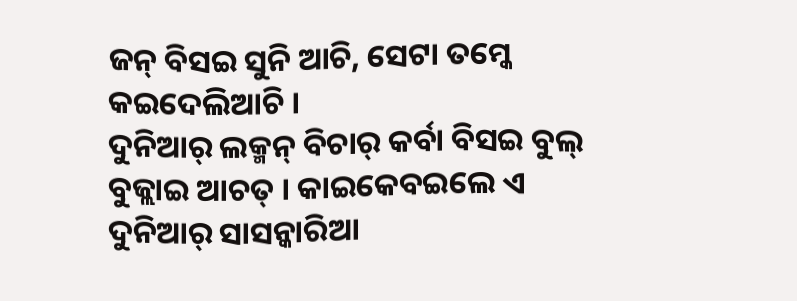ଜନ୍ ବିସଇ ସୁନି ଆଚି, ସେଟା ତମ୍କେ କଇଦେଲିଆଚି ।
ଦୁନିଆର୍ ଲକ୍ମନ୍ ବିଚାର୍ କର୍ବା ବିସଇ ବୁଲ୍ ବୁଜ୍ଲାଇ ଆଚତ୍ । କାଇକେବଇଲେ ଏ ଦୁନିଆର୍ ସାସନ୍କାରିଆ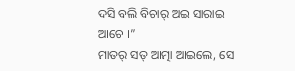ଦସି ବଲି ବିଚାର୍ ଅଇ ସାରାଇ ଆଚେ ।”
ମାତର୍ ସତ୍ ଆତ୍ମା ଆଇଲେ, ସେ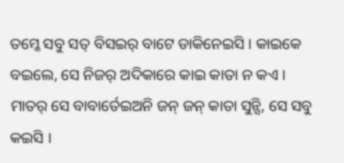ତମ୍କେ ସବୁ ସତ୍ ବିସଇର୍ ବାଟେ ଡାକିନେଇସି । କାଇକେ ବଇଲେ, ସେ ନିଜର୍ ଅଦିକାରେ କାଇ କାତା ନ କଏ । ମାତର୍ ସେ ବାବାର୍ତେଇଅନି ଜନ୍ ଜନ୍ କାତା ସୁନ୍ସି, ସେ ସବୁ କଇସି ।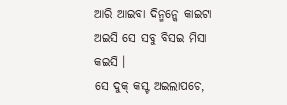ଆରି ଆଇବା ଦିନ୍ମନ୍କେ କାଇଟା ଅଇସି ସେ ସବୁ ବିସଇ ମିସା କଇସି ।
ସେ ଦୁକ୍ କସ୍ଟ ଅଇଲାପଚେ,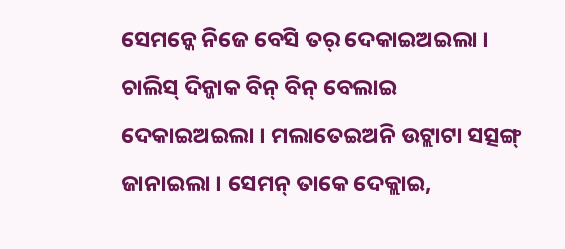ସେମନ୍କେ ନିଜେ ବେସି ତର୍ ଦେକାଇଅଇଲା । ଚାଲିସ୍ ଦିନ୍ଜାକ ବିନ୍ ବିନ୍ ବେଲାଇ ଦେକାଇଅଇଲା । ମଲାତେଇଅନି ଉଟ୍ଲାଟା ସତ୍ସଙ୍ଗ୍ ଜାନାଇଲା । ସେମନ୍ ତାକେ ଦେକ୍ଲାଇ,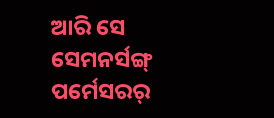ଆରି ସେ ସେମନର୍ସଙ୍ଗ୍ ପର୍ମେସରର୍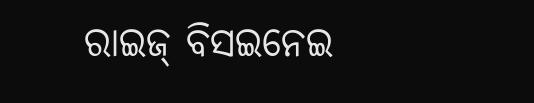ରାଇଜ୍ ବିସଇନେଇ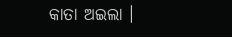କାତା ଅଇଲା ।